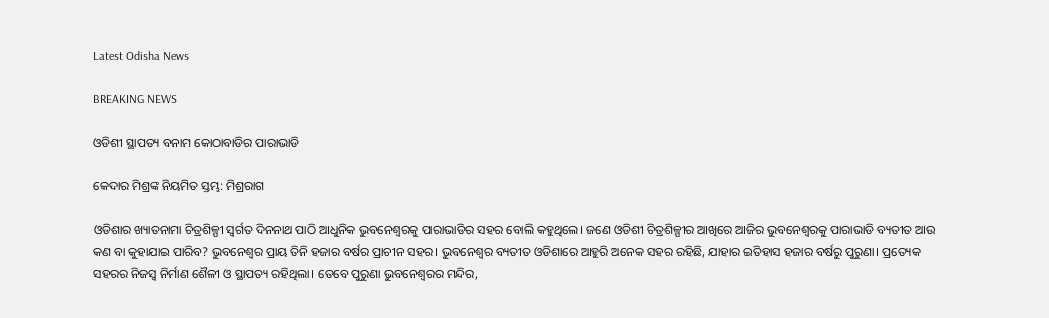Latest Odisha News

BREAKING NEWS

ଓଡିଶୀ ସ୍ଥାପତ୍ୟ ବନାମ କୋଠାବାଡିର ପାରାଭାଡି

କେଦାର ମିଶ୍ରଙ୍କ ନିୟମିତ ସ୍ତମ୍ଭ: ମିଶ୍ରରାଗ

ଓଡିଶାର ଖ୍ୟାତନାମା ଚିତ୍ରଶିଳ୍ପୀ ସ୍ଵର୍ଗତ ଦିନନାଥ ପାଠି ଆଧୁନିକ ଭୁବନେଶ୍ୱରକୁ ପାରାଭାଡିର ସହର ବୋଲି କହୁଥିଲେ। ଜଣେ ଓଡିଶୀ ଚିତ୍ରଶିଳ୍ପୀର ଆଖିରେ ଆଜିର ଭୁବନେଶ୍ୱରକୁ ପାରାଭାଡି ବ୍ୟତୀତ ଆଉ କଣ ବା କୁହାଯାଇ ପାରିବ? ଭୁବନେଶ୍ୱର ପ୍ରାୟ ତିନି ହଜାର ବର୍ଷର ପ୍ରାଚୀନ ସହର। ଭୁବନେଶ୍ୱର ବ୍ୟତୀତ ଓଡିଶାରେ ଆହୁରି ଅନେକ ସହର ରହିଛି, ଯାହାର ଇତିହାସ ହଜାର ବର୍ଷରୁ ପୁରୁଣା। ପ୍ରତ୍ୟେକ ସହରର ନିଜସ୍ଵ ନିର୍ମାଣ ଶୈଳୀ ଓ ସ୍ଥାପତ୍ୟ ରହିଥିଲା। ତେବେ ପୁରୁଣା ଭୁବନେଶ୍ୱରର ମନ୍ଦିର,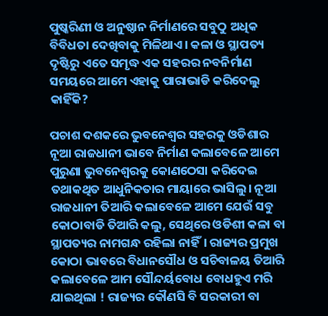ପୁଷ୍କରିଣୀ ଓ ଅନୁଷ୍ଠାନ ନିର୍ମାଣରେ ସବୁଠୁ ଅଧିକ ବିବିଧତା ଦେଖିବାକୁ ମିଳିଥାଏ। କଳା ଓ ସ୍ଥାପତ୍ୟ ଦୃଷ୍ଟିରୁ ଏତେ ସମୃଦ୍ଧ ଏକ ସହରର ନବନିର୍ମାଣ ସମୟରେ ଆମେ ଏହାକୁ ପାରାଭାଡି କରିଦେଲୁ କାହିଁକି?

ପଚାଶ ଦଶକରେ ଭୁବନେଶ୍ୱର ସହରକୁ ଓଡିଶାର ନୂଆ ରାଜଧାନୀ ଭାବେ ନିର୍ମାଣ କଲାବେଳେ ଆମେ ପୁରୁଣା ଭୁବନେଶ୍ୱରକୁ କୋଣଠେସା କରିଦେଇ ତଥାକଥିତ ଆଧୁନିକତାର ମାୟାରେ ଭାସିଲୁ। ନୂଆ ରାଜଧାନୀ ତିଆରି କଲାବେଳେ ଆମେ ଯେଉଁ ସବୁ କୋଠାବାଡି ତିଆରି କଲୁ, ସେଥିରେ ଓଡିଶୀ କଳା ବା ସ୍ଥାପତ୍ୟର ନାମଗନ୍ଧ ରହିଲା ନାହିଁ। ରାଜ୍ୟର ପ୍ରମୁଖ କୋଠା ଭାବରେ ବିଧାନସୌଧ ଓ ସଚିବାଳୟ ତିଆରି କଲାବେଳେ ଆମ ସୌନ୍ଦର୍ୟବୋଧ ବୋଧହୁଏ ମରି ଯାଇଥିଲା ! ରାଜ୍ୟର କୌଣସି ବି ସରକାରୀ ବା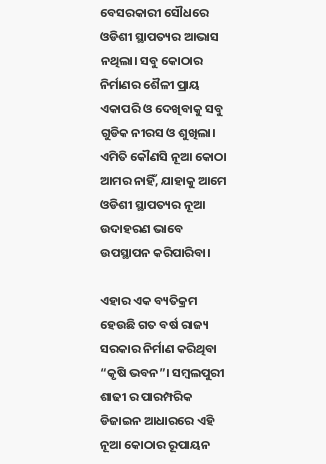ବେସରକାରୀ ସୌଧରେ ଓଡିଶୀ ସ୍ଥାପତ୍ୟର ଆଭାସ ନଥିଲା। ସବୁ କୋଠାର ନିର୍ମାଣର ଶୈଳୀ ପ୍ରାୟ ଏକାପରି ଓ ଦେଖିବାକୁ ସବୁ ଗୁଡିକ ନୀରସ ଓ ଶୁଖିଲା। ଏମିତି କୌଣସି ନୂଆ କୋଠା ଆମର ନାହିଁ, ଯାହାକୁ ଆମେ ଓଡିଶୀ ସ୍ଥାପତ୍ୟର ନୂଆ ଉଦାହରଣ ଭାବେ ଉପସ୍ଥାପନ କରିପାରିବା।

ଏହାର ଏକ ବ୍ୟତିକ୍ରମ ହେଉଛି ଗତ ବର୍ଷ ରାଜ୍ୟ ସରକାର ନିର୍ମାଣ କରିଥିବା “କୃଷି ଭବନ”। ସମ୍ବଲପୁରୀ ଶାଢୀ ର ପାରମ୍ପରିକ ଡିଜାଇନ ଆଧାରରେ ଏହି ନୂଆ କୋଠାର ରୂପାୟନ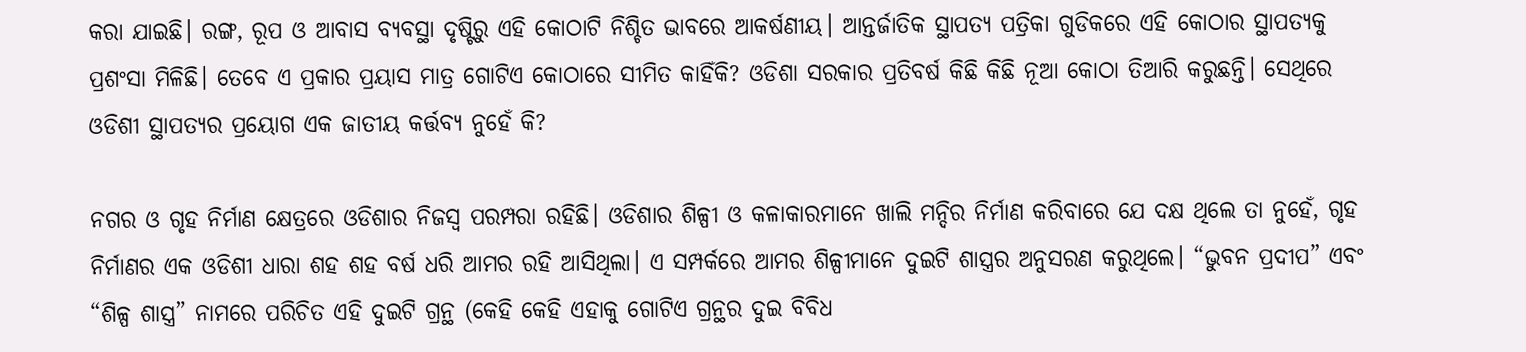କରା ଯାଇଛି। ରଙ୍ଗ, ରୂପ ଓ ଆବାସ ବ୍ୟବସ୍ଥା ଦୃଷ୍ଟିରୁ ଏହି କୋଠାଟି ନିଶ୍ଚିତ ଭାବରେ ଆକର୍ଷଣୀୟ। ଆନ୍ତର୍ଜାତିକ ସ୍ଥାପତ୍ୟ ପତ୍ରିକା ଗୁଡିକରେ ଏହି କୋଠାର ସ୍ଥାପତ୍ୟକୁ ପ୍ରଶଂସା ମିଳିଛି। ତେବେ ଏ ପ୍ରକାର ପ୍ରୟାସ ମାତ୍ର ଗୋଟିଏ କୋଠାରେ ସୀମିତ କାହିଁକି? ଓଡିଶା ସରକାର ପ୍ରତିବର୍ଷ କିଛି କିଛି ନୂଆ କୋଠା ତିଆରି କରୁଛନ୍ତି। ସେଥିରେ ଓଡିଶୀ ସ୍ଥାପତ୍ୟର ପ୍ରୟୋଗ ଏକ ଜାତୀୟ କର୍ତ୍ତବ୍ୟ ନୁହେଁ କି?

ନଗର ଓ ଗୃହ ନିର୍ମାଣ କ୍ଷେତ୍ରରେ ଓଡିଶାର ନିଜସ୍ଵ ପରମ୍ପରା ରହିଛି। ଓଡିଶାର ଶିଳ୍ପୀ ଓ କଳାକାରମାନେ ଖାଲି ମନ୍ଦିର ନିର୍ମାଣ କରିବାରେ ଯେ ଦକ୍ଷ ଥିଲେ ତା ନୁହେଁ, ଗୃହ ନିର୍ମାଣର ଏକ ଓଡିଶୀ ଧାରା ଶହ ଶହ ବର୍ଷ ଧରି ଆମର ରହି ଆସିଥିଲା। ଏ ସମ୍ପର୍କରେ ଆମର ଶିଳ୍ପୀମାନେ ଦୁଇଟି ଶାସ୍ତ୍ରର ଅନୁସରଣ କରୁଥିଲେ। “ଭୁବନ ପ୍ରଦୀପ” ଏବଂ “ଶିଳ୍ପ ଶାସ୍ତ୍ର” ନାମରେ ପରିଚିତ ଏହି ଦୁଇଟି ଗ୍ରନ୍ଥ (କେହି କେହି ଏହାକୁ ଗୋଟିଏ ଗ୍ରନ୍ଥର ଦୁଇ ବିବିଧ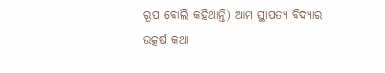ରୂପ ବୋଲି କହିଥାନ୍ତି) ଆମ ସ୍ଥାପତ୍ୟ ବିଦ୍ୟାର ଉତ୍କର୍ଷ କଥା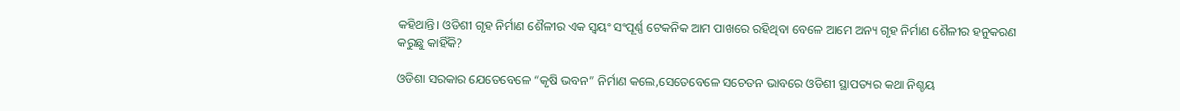କହିଥାନ୍ତି। ଓଡିଶୀ ଗୃହ ନିର୍ମାଣ ଶୈଳୀର ଏକ ସ୍ଵୟଂ ସଂପୂର୍ଣ୍ଣ ଟେକନିକ ଆମ ପାଖରେ ରହିଥିବା ବେଳେ ଆମେ ଅନ୍ୟ ଗୃହ ନିର୍ମାଣ ଶୈଳୀର ହନୁକରଣ କରୁଛୁ କାହିଁକି?

ଓଡିଶା ସରକାର ଯେତେବେଳେ “କୃଷି ଭବନ” ନିର୍ମାଣ କଲେ,ସେତେବେଳେ ସଚେତନ ଭାବରେ ଓଡିଶୀ ସ୍ଥାପତ୍ୟର କଥା ନିଶ୍ଚୟ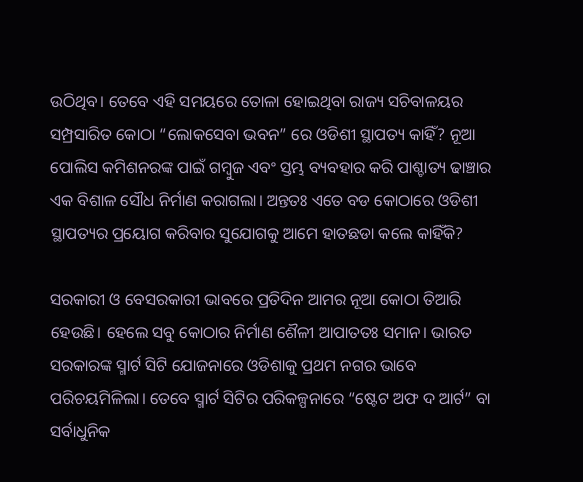ଉଠିଥିବ। ତେବେ ଏହି ସମୟରେ ତୋଳା ହୋଇଥିବା ରାଜ୍ୟ ସଚିବାଳୟର ସମ୍ପ୍ରସାରିତ କୋଠା “ଲୋକସେବା ଭବନ” ରେ ଓଡିଶୀ ସ୍ଥାପତ୍ୟ କାହିଁ? ନୂଆ ପୋଲିସ କମିଶନରଙ୍କ ପାଇଁ ଗମ୍ବୁଜ ଏବଂ ସ୍ତମ୍ଭ ବ୍ୟବହାର କରି ପାଶ୍ଚାତ୍ୟ ଢାଞ୍ଚାର ଏକ ବିଶାଳ ସୌଧ ନିର୍ମାଣ କରାଗଲା। ଅନ୍ତତଃ ଏତେ ବଡ କୋଠାରେ ଓଡିଶୀ ସ୍ଥାପତ୍ୟର ପ୍ରୟୋଗ କରିବାର ସୁଯୋଗକୁ ଆମେ ହାତଛଡା କଲେ କାହିଁକି?

ସରକାରୀ ଓ ବେସରକାରୀ ଭାବରେ ପ୍ରତିଦିନ ଆମର ନୂଆ କୋଠା ତିଆରି ହେଉଛି। ହେଲେ ସବୁ କୋଠାର ନିର୍ମାଣ ଶୈଳୀ ଆପାତତଃ ସମାନ। ଭାରତ ସରକାରଙ୍କ ସ୍ମାର୍ଟ ସିଟି ଯୋଜନାରେ ଓଡିଶାକୁ ପ୍ରଥମ ନଗର ଭାବେ ପରିଚୟମିଳିଲା। ତେବେ ସ୍ମାର୍ଟ ସିଟିର ପରିକଳ୍ପନାରେ “ଷ୍ଟେଟ ଅଫ ଦ ଆର୍ଟ” ବା ସର୍ବାଧୁନିକ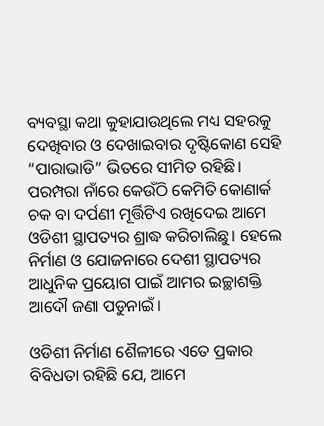ବ୍ୟବସ୍ଥା କଥା କୁହାଯାଉଥିଲେ ମଧ୍ୟ ସହରକୁ ଦେଖିବାର ଓ ଦେଖାଇବାର ଦୃଷ୍ଟିକୋଣ ସେହି “ପାରାଭାଡି” ଭିତରେ ସୀମିତ ରହିଛି। ପରମ୍ପରା ନାଁରେ କେଉଁଠି କେମିତି କୋଣାର୍କ ଚକ ବା ଦର୍ପଣୀ ମୂର୍ତ୍ତିଟିଏ ରଖିଦେଇ ଆମେ ଓଡିଶୀ ସ୍ଥାପତ୍ୟର ଶ୍ରାଦ୍ଧ କରିଚାଲିଛୁ। ହେଲେ ନିର୍ମାଣ ଓ ଯୋଜନାରେ ଦେଶୀ ସ୍ଥାପତ୍ୟର ଆଧୁନିକ ପ୍ରୟୋଗ ପାଇଁ ଆମର ଇଚ୍ଛାଶକ୍ତି ଆଦୌ ଜଣା ପଡୁନାଇଁ।

ଓଡିଶୀ ନିର୍ମାଣ ଶୈଳୀରେ ଏତେ ପ୍ରକାର ବିବିଧତା ରହିଛି ଯେ, ଆମେ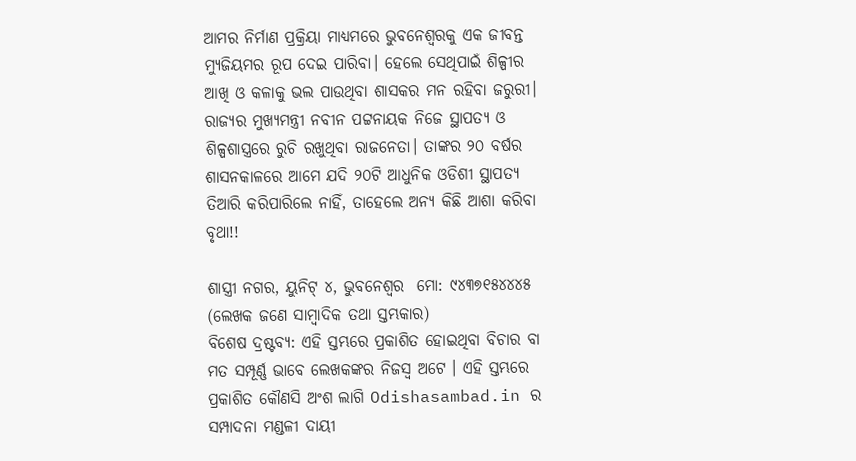ଆମର ନିର୍ମାଣ ପ୍ରକ୍ରିୟା ମାଧ୍ୟମରେ ଭୁବନେଶ୍ବରକୁ ଏକ ଜୀବନ୍ତ ମ୍ୟୁଜିୟମର ରୂପ ଦେଇ ପାରିବା। ହେଲେ ସେଥିପାଇଁ ଶିଳ୍ପୀର ଆଖି ଓ କଳାକୁ ଭଲ ପାଉଥିବା ଶାସକର ମନ ରହିବା ଜରୁରୀ। ରାଜ୍ୟର ମୁଖ୍ୟମନ୍ତ୍ରୀ ନବୀନ ପଟ୍ଟନାୟକ ନିଜେ ସ୍ଥାପତ୍ୟ ଓ ଶିଳ୍ପଶାସ୍ତ୍ରରେ ରୁଚି ରଖୁଥିବା ରାଜନେତା। ତାଙ୍କର ୨୦ ବର୍ଷର ଶାସନକାଳରେ ଆମେ ଯଦି ୨୦ଟି ଆଧୁନିକ ଓଡିଶୀ ସ୍ଥାପତ୍ୟ ତିଆରି କରିପାରିଲେ ନାହିଁ, ତାହେଲେ ଅନ୍ୟ କିଛି ଆଶା କରିବା ବୃଥା!!

ଶାସ୍ତ୍ରୀ ନଗର, ୟୁନିଟ୍ ୪, ଭୁବନେଶ୍ୱର  ମୋ: ୯୪୩୭୧୫୪୪୪୫
(ଲେଖକ ଜଣେ ସାମ୍ବାଦିକ ତଥା ସ୍ତମ୍ଭକାର)
ବିଶେଷ ଦ୍ରଷ୍ଟବ୍ୟ: ଏହି ସ୍ତମ୍ଭରେ ପ୍ରକାଶିତ ହୋଇଥିବା ବିଚାର ବା ମତ ସମ୍ପୂର୍ଣ୍ଣ ଭାବେ ଲେଖକଙ୍କର ନିଜସ୍ୱ ଅଟେ । ଏହି ସ୍ତମ୍ଭରେ ପ୍ରକାଶିତ କୌଣସି ଅଂଶ ଲାଗି Odishasambad.in ର ସମ୍ପାଦନା ମଣ୍ଡଳୀ ଦାୟୀ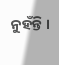ନୁହଁନ୍ତି ।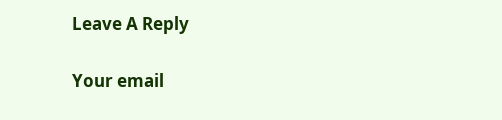Leave A Reply

Your email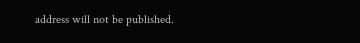address will not be published.